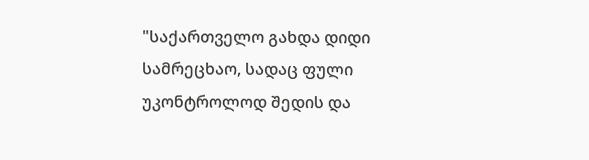"საქართველო გახდა დიდი სამრეცხაო, სადაც ფული უკონტროლოდ შედის და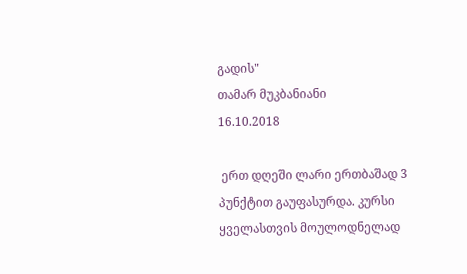გადის"
თამარ მუკბანიანი
16.10.2018

 ერთ დღეში ლარი ერთბაშად 3 პუნქტით გაუფასურდა. კურსი ყველასთვის მოულოდნელად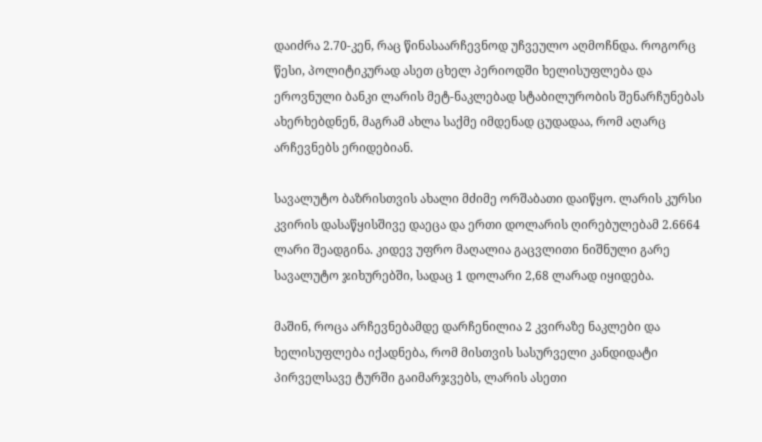დაიძრა 2.70-კენ, რაც წინასაარჩევნოდ უჩვეულო აღმოჩნდა. როგორც წესი, პოლიტიკურად ასეთ ცხელ პერიოდში ხელისუფლება და ეროვნული ბანკი ლარის მეტ-ნაკლებად სტაბილურობის შენარჩუნებას ახერხებდნენ, მაგრამ ახლა საქმე იმდენად ცუდადაა, რომ აღარც არჩევნებს ერიდებიან.

სავალუტო ბაზრისთვის ახალი მძიმე ორშაბათი დაიწყო. ლარის კურსი კვირის დასაწყისშივე დაეცა და ერთი დოლარის ღირებულებამ 2.6664 ლარი შეადგინა. კიდევ უფრო მაღალია გაცვლითი ნიშნული გარე სავალუტო ჯიხურებში, სადაც 1 დოლარი 2,68 ლარად იყიდება.

მაშინ, როცა არჩევნებამდე დარჩენილია 2 კვირაზე ნაკლები და ხელისუფლება იქადნება, რომ მისთვის სასურველი კანდიდატი პირველსავე ტურში გაიმარჯვებს, ლარის ასეთი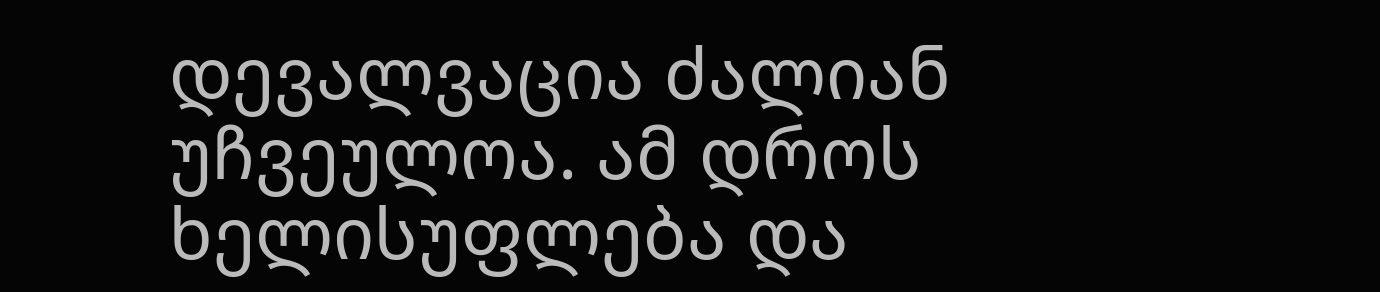დევალვაცია ძალიან უჩვეულოა. ამ დროს ხელისუფლება და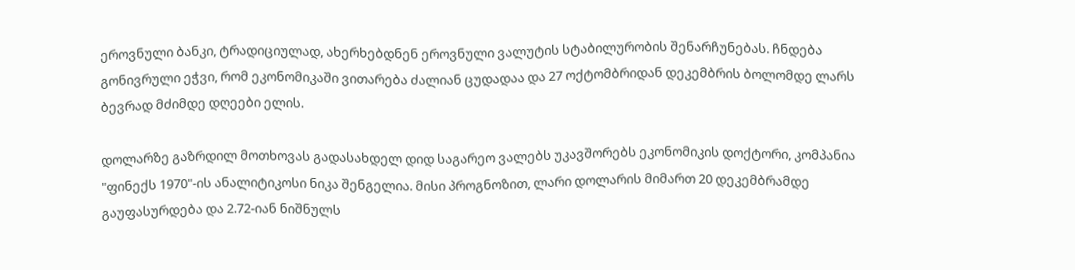ეროვნული ბანკი, ტრადიციულად, ახერხებდნენ ეროვნული ვალუტის სტაბილურობის შენარჩუნებას. ჩნდება გონივრული ეჭვი, რომ ეკონომიკაში ვითარება ძალიან ცუდადაა და 27 ოქტომბრიდან დეკემბრის ბოლომდე ლარს ბევრად მძიმდე დღეები ელის.

დოლარზე გაზრდილ მოთხოვას გადასახდელ დიდ საგარეო ვალებს უკავშორებს ეკონომიკის დოქტორი, კომპანია "ფინექს 1970"-ის ანალიტიკოსი ნიკა შენგელია. მისი პროგნოზით, ლარი დოლარის მიმართ 20 დეკემბრამდე გაუფასურდება და 2.72-იან ნიშნულს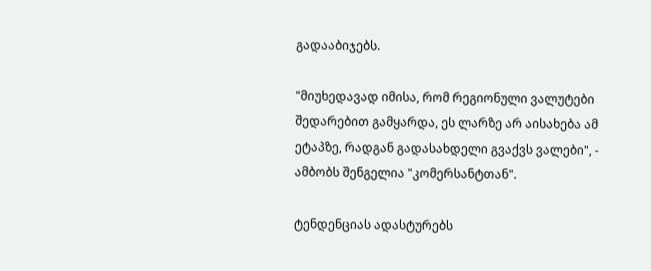გადააბიჯებს.

"მიუხედავად იმისა, რომ რეგიონული ვალუტები შედარებით გამყარდა, ეს ლარზე არ აისახება ამ ეტაპზე, რადგან გადასახდელი გვაქვს ვალები", - ამბობს შენგელია "კომერსანტთან".

ტენდენციას ადასტურებს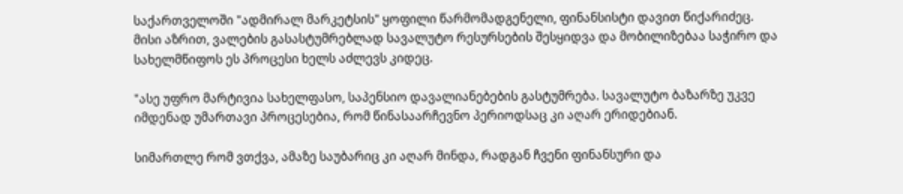საქართველოში "ადმირალ მარკეტსის" ყოფილი წარმომადგენელი, ფინანსისტი დავით წიქარიძეც. მისი აზრით, ვალების გასასტუმრებლად სავალუტო რესურსების შესყიდვა და მობილიზებაა საჭირო და სახელმწიფოს ეს პროცესი ხელს აძლევს კიდეც.

"ასე უფრო მარტივია სახელფასო, საპენსიო დავალიანებების გასტუმრება. სავალუტო ბაზარზე უკვე იმდენად უმართავი პროცესებია, რომ წინასაარჩევნო პერიოდსაც კი აღარ ერიდებიან.

სიმართლე რომ ვთქვა, ამაზე საუბარიც კი აღარ მინდა, რადგან ჩვენი ფინანსური და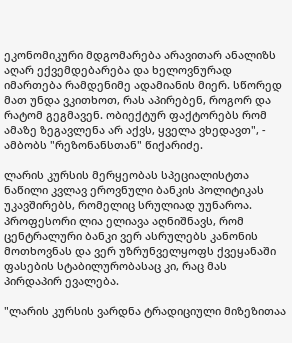ეკონომიკური მდგომარება არავითარ ანალიზს აღარ ექვემდებარება და ხელოვნურად იმართება რამდენიმე ადამიანის მიერ. სწორედ მათ უნდა ვკითხოთ, რას აპირებენ, როგორ და რატომ გეგმავენ. ობიექტურ ფაქტორებს რომ ამაზე ზეგავლენა არ აქვს, ყველა ვხედავთ", - ამბობს "რეზონანსთან" წიქარიძე.

ლარის კურსის მერყეობას სპეციალისტთა ნაწილი კვლავ ეროვნული ბანკის პოლიტიკას უკავშირებს, რომელიც სრულიად უუნაროა. პროფესორი ლია ელიავა აღნიშნავს, რომ ცენტრალური ბანკი ვერ ასრულებს კანონის მოთხოვნას და ვერ უზრუნველყოფს ქვეყანაში ფასების სტაბილურობასაც კი, რაც მას პირდაპირ ევალება.

"ლარის კურსის ვარდნა ტრადიციული მიზეზითაა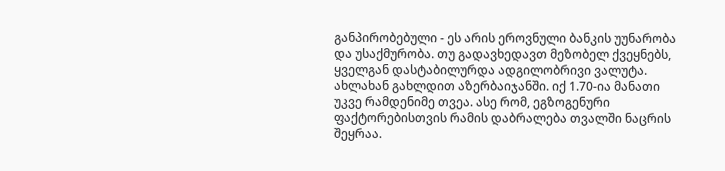განპირობებული - ეს არის ეროვნული ბანკის უუნარობა და უსაქმურობა. თუ გადავხედავთ მეზობელ ქვეყნებს, ყველგან დასტაბილურდა ადგილობრივი ვალუტა. ახლახან გახლდით აზერბაიჯანში. იქ 1.70-ია მანათი უკვე რამდენიმე თვეა. ასე რომ, ეგზოგენური ფაქტორებისთვის რამის დაბრალება თვალში ნაცრის შეყრაა.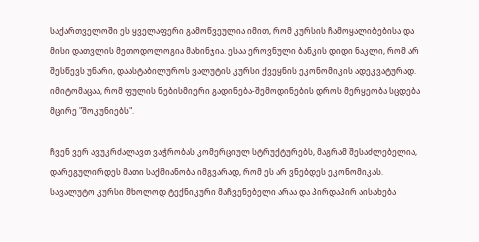საქართველოში ეს ყველაფერი გამოწვეულია იმით, რომ კურსის ჩამოყალიბებისა და მისი დათვლის მეთოდოლოგია მახინჯია. ესაა ეროვნული ბანკის დიდი ნაკლი, რომ არ შესწევს უნარი, დაასტაბილუროს ვალუტის კურსი ქვეყნის ეკონომიკის ადეკვატურად. იმიტომაცაა, რომ ფულის ნებისმიერი გადინება-შემოდინების დროს მერყეობა სცდება მცირე "შოკუნიებს".

ჩვენ ვერ ავუკრძალავთ ვაჭრობას კომერციულ სტრუქტურებს, მაგრამ შესაძლებელია, დარეგულირდეს მათი საქმიანობა იმგვარად, რომ ეს არ ვნებდეს ეკონომიკას. სავალუტო კურსი მხოლოდ ტექნიკური მაჩვენებელი არაა და პირდაპირ აისახება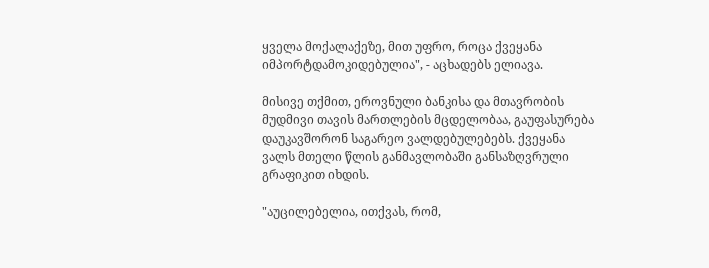ყველა მოქალაქეზე, მით უფრო, როცა ქვეყანა იმპორტდამოკიდებულია", - აცხადებს ელიავა.

მისივე თქმით, ეროვნული ბანკისა და მთავრობის მუდმივი თავის მართლების მცდელობაა, გაუფასურება დაუკავშორონ საგარეო ვალდებულებებს. ქვეყანა ვალს მთელი წლის განმავლობაში განსაზღვრული გრაფიკით იხდის.

"აუცილებელია, ითქვას, რომ,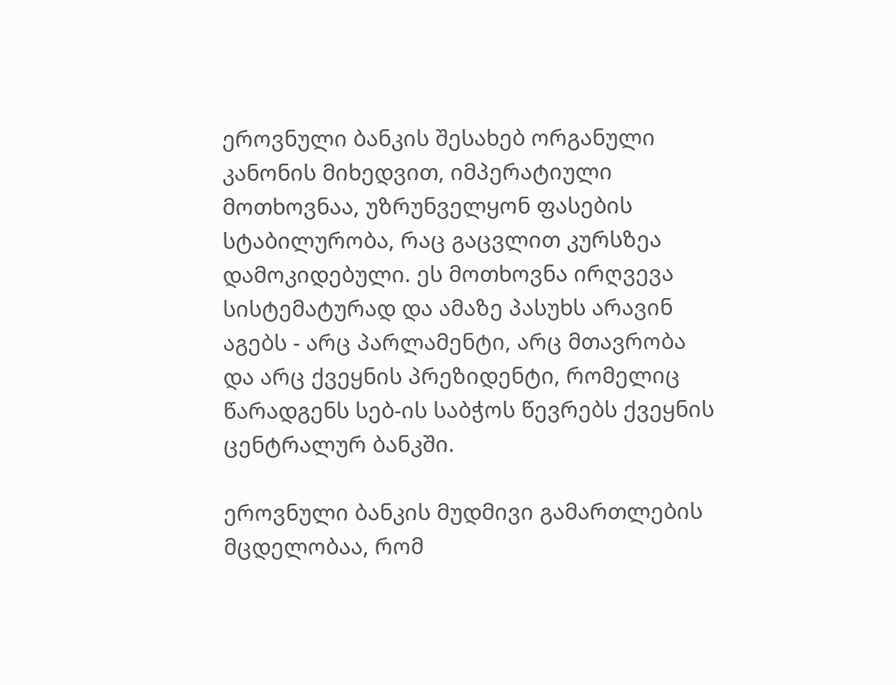ეროვნული ბანკის შესახებ ორგანული კანონის მიხედვით, იმპერატიული მოთხოვნაა, უზრუნველყონ ფასების სტაბილურობა, რაც გაცვლით კურსზეა დამოკიდებული. ეს მოთხოვნა ირღვევა სისტემატურად და ამაზე პასუხს არავინ აგებს - არც პარლამენტი, არც მთავრობა და არც ქვეყნის პრეზიდენტი, რომელიც წარადგენს სებ-ის საბჭოს წევრებს ქვეყნის ცენტრალურ ბანკში.

ეროვნული ბანკის მუდმივი გამართლების მცდელობაა, რომ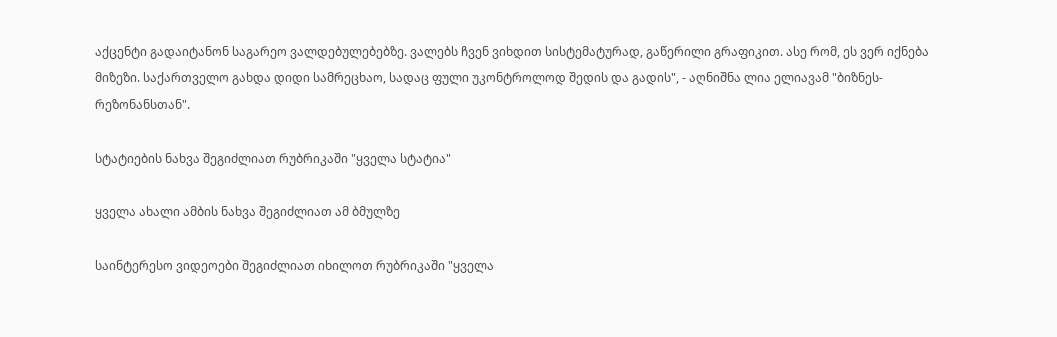აქცენტი გადაიტანონ საგარეო ვალდებულებებზე. ვალებს ჩვენ ვიხდით სისტემატურად, გაწერილი გრაფიკით. ასე რომ, ეს ვერ იქნება მიზეზი. საქართველო გახდა დიდი სამრეცხაო, სადაც ფული უკონტროლოდ შედის და გადის", - აღნიშნა ლია ელიავამ "ბიზნეს-რეზონანსთან".

სტატიების ნახვა შეგიძლიათ რუბრიკაში "ყველა სტატია"

ყველა ახალი ამბის ნახვა შეგიძლიათ ამ ბმულზე

საინტერესო ვიდეოები შეგიძლიათ იხილოთ რუბრიკაში "ყველა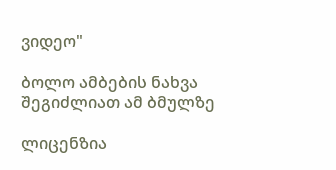ვიდეო"

ბოლო ამბების ნახვა შეგიძლიათ ამ ბმულზე

ლიცენზია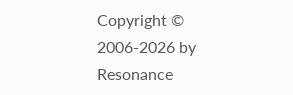Copyright © 2006-2026 by Resonance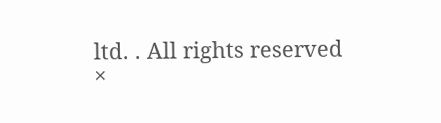ltd. . All rights reserved
×